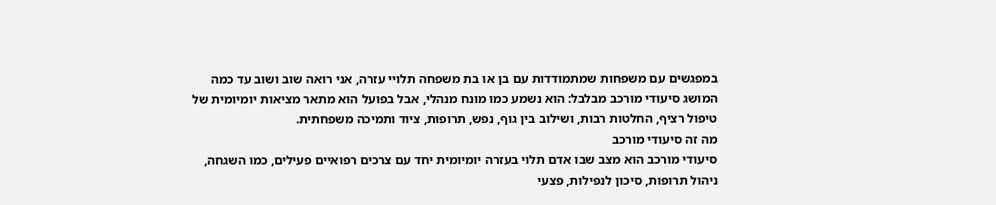במפגשים עם משפחות שמתמודדות עם בן או בת משפחה תלויי עזרה, אני רואה שוב ושוב עד כמה המושג סיעודי מורכב מבלבל: הוא נשמע כמו מונח מנהלי, אבל בפועל הוא מתאר מציאות יומיומית של טיפול רציף, החלטות רבות, ושילוב בין גוף, נפש, תרופות, ציוד ותמיכה משפחתית.
מה זה סיעודי מורכב
סיעודי מורכב הוא מצב שבו אדם תלוי בעזרה יומיומית יחד עם צרכים רפואיים פעילים, כמו השגחה, ניהול תרופות, סיכון לנפילות, פצעי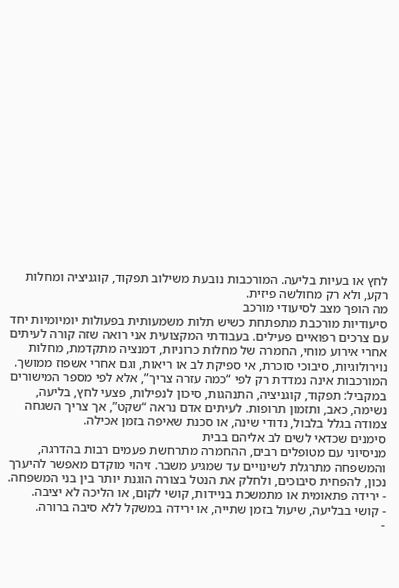לחץ או בעיות בליעה. המורכבות נובעת משילוב תפקוד, קוגניציה ומחלות רקע, ולא רק מחולשה פיזית.
מה הופך מצב לסיעודי מורכב
סיעודיות מורכבת מתפתחת כשיש תלות משמעותית בפעולות יומיומיות יחד עם צרכים רפואיים פעילים. בעבודתי המקצועית אני רואה שזה קורה לעיתים אחרי אירוע מוחי, החמרה של מחלות כרוניות, דמנציה מתקדמת, מחלות נוירולוגיות, סיבוכי סוכרת, אי ספיקת לב או ריאות, וגם אחרי אשפוז ממושך.
המורכבות אינה נמדדת רק לפי “כמה עזרה צריך”, אלא לפי מספר המישורים במקביל: תפקוד, קוגניציה, התנהגות, סיכון לנפילות, פצעי לחץ, בליעה, נשימה, כאב, ותזמון תרופות. לעיתים אדם נראה “שקט”, אך צריך השגחה צמודה בגלל בלבול, נדודי שינה, או סכנת שאיפה בזמן אכילה.
סימנים שכדאי לשים לב אליהם בבית
מניסיוני עם מטופלים רבים, ההחמרה מתרחשת פעמים רבות בהדרגה, והמשפחה מתרגלת לשינויים עד שמגיע משבר. זיהוי מוקדם מאפשר להיערך נכון, להפחית סיבוכים, ולחלק את הנטל בצורה הוגנת יותר בין בני המשפחה.
- ירידה פתאומית או מתמשכת בניידות, קושי לקום, או הליכה לא יציבה.
- קושי בבליעה, שיעול בזמן שתייה, או ירידה במשקל ללא סיבה ברורה.
-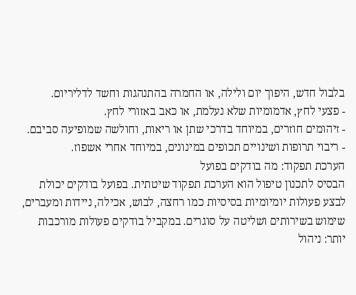בלבול חדש, היפוך יום ולילה, או החמרה בהתנהגות וחשד לדליריום.
- פצעי לחץ, אדמומיות שלא נעלמת, או כאב באזורי לחץ.
- זיהומים חוזרים, במיוחד בדרכי שתן או ריאות, וחולשה שמופיעה סביבם.
- ריבוי תרופות ושינויים תכופים במינונים, במיוחד אחרי אשפוז.
הערכת תפקוד: מה בודקים בפועל
הבסיס לתכנון טיפול הוא הערכת תפקוד שיטתית. בפועל בודקים יכולת לבצע פעולות יומיומיות בסיסיות כמו רחצה, לבוש, אכילה, ניידות ומעברים, שימוש בשירותים ושליטה על סוגרים. במקביל בודקים פעולות מורכבות יותר: ניהול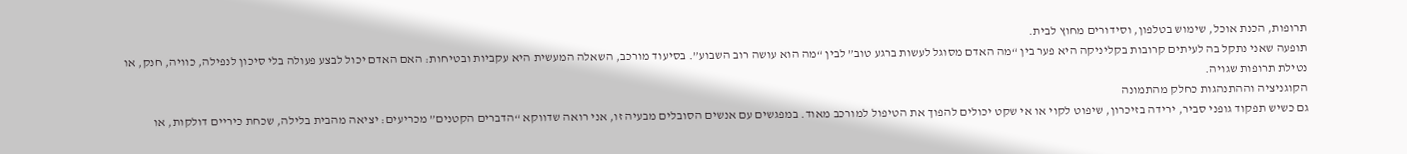תרופות, הכנת אוכל, שימוש בטלפון, וסידורים מחוץ לבית.
תופעה שאני נתקל בה לעיתים קרובות בקליניקה היא פער בין “מה האדם מסוגל לעשות ברגע טוב” לבין “מה הוא עושה רוב השבוע”. בסיעוד מורכב, השאלה המעשית היא עקביות ובטיחות: האם האדם יכול לבצע פעולה בלי סיכון לנפילה, כוויה, חנק, או נטילת תרופות שגויה.
הקוגניציה וההתנהגות כחלק מהתמונה
גם כשיש תפקוד גופני סביר, ירידה בזיכרון, שיפוט לקוי או אי שקט יכולים להפוך את הטיפול למורכב מאוד. במפגשים עם אנשים הסובלים מבעיה זו, אני רואה שדווקא “הדברים הקטנים” מכריעים: יציאה מהבית בלילה, שכחת כיריים דולקות, או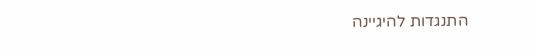התנגדות להיגיינה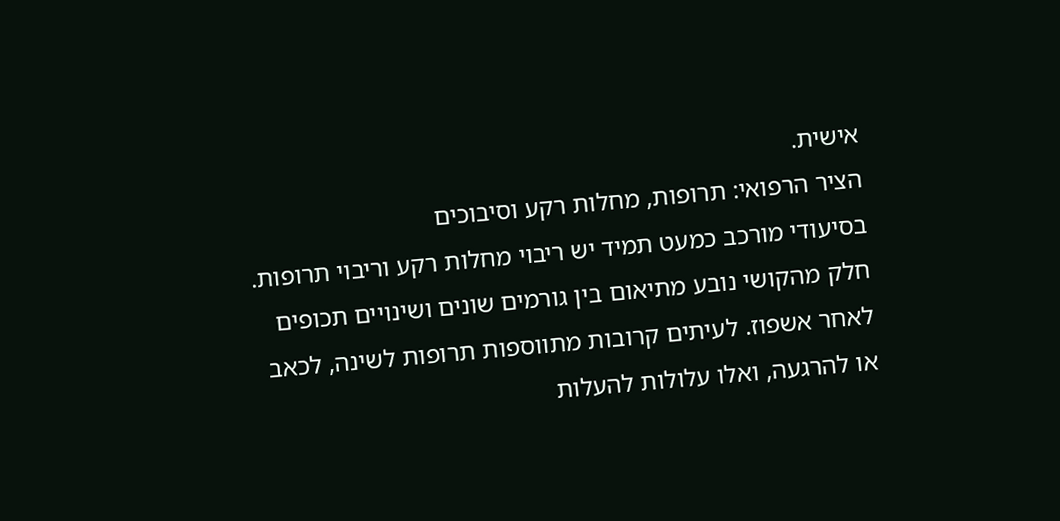אישית.
הציר הרפואי: תרופות, מחלות רקע וסיבוכים
בסיעודי מורכב כמעט תמיד יש ריבוי מחלות רקע וריבוי תרופות. חלק מהקושי נובע מתיאום בין גורמים שונים ושינויים תכופים לאחר אשפוז. לעיתים קרובות מתווספות תרופות לשינה, לכאב או להרגעה, ואלו עלולות להעלות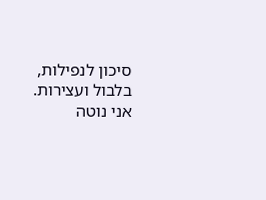סיכון לנפילות, בלבול ועצירות.
אני נוטה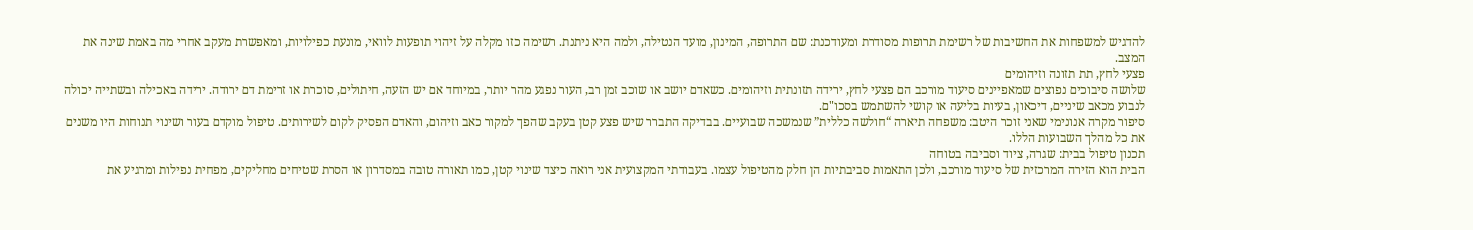להדגיש למשפחות את החשיבות של רשימת תרופות מסודרת ומעודכנת: שם התרופה, המינון, מועד הנטילה, ולמה היא ניתנת. רשימה כזו מקלה על זיהוי תופעות לוואי, מונעת כפילויות, ומאפשרת מעקב אחרי מה באמת שינה את המצב.
פצעי לחץ, תת תזונה וזיהומים
שלושה סיבוכים נפוצים שמאפיינים סיעוד מורכב הם פצעי לחץ, ירידה תזונתית וזיהומים. כשאדם יושב או שוכב זמן רב, העור נפגע מהר יותר, במיוחד אם יש הזעה, חיתולים, סוכרת או זרימת דם ירודה. ירידה באכילה ובשתייה יכולה לנבוע מכאב שיניים, דיכאון, בעיות בליעה או קושי להשתמש בסכו"ם.
סיפור מקרה אנונימי שאני זוכר היטב: משפחה תיארה “חולשה כללית” שנמשכה שבועיים. בבדיקה התברר שיש פצע קטן בעקב שהפך למקור כאב וזיהום, והאדם הפסיק לקום לשירותים. טיפול מוקדם בעור ושינוי תנוחות היו משנים את כל מהלך השבועות הללו.
תכנון טיפול בבית: שגרה, ציוד וסביבה בטוחה
הבית הוא הזירה המרכזית של סיעוד מורכב, ולכן התאמות סביבתיות הן חלק מהטיפול עצמו. בעבודתי המקצועית אני רואה כיצד שינוי קטן, כמו תאורה טובה במסדרון או הסרת שטיחים מחליקים, מפחית נפילות ומרגיע את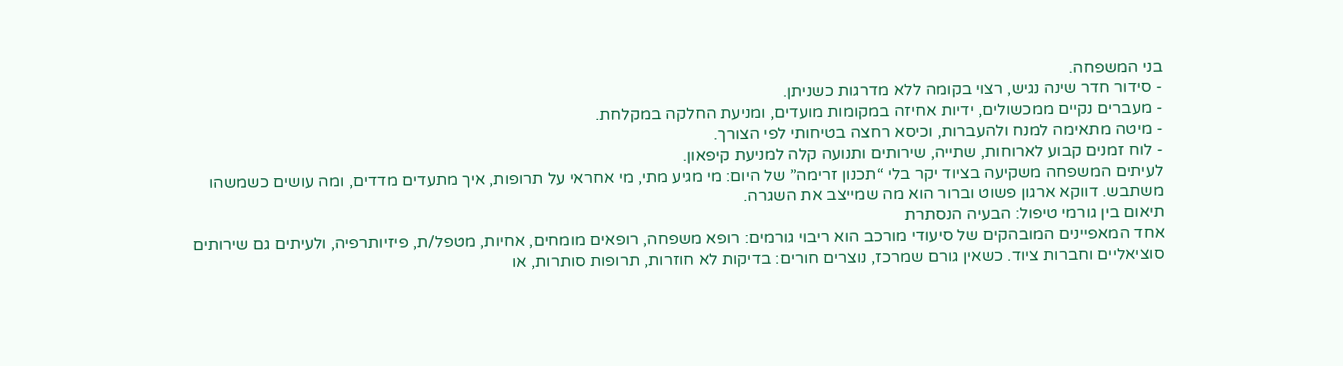בני המשפחה.
- סידור חדר שינה נגיש, רצוי בקומה ללא מדרגות כשניתן.
- מעברים נקיים ממכשולים, ידיות אחיזה במקומות מועדים, ומניעת החלקה במקלחת.
- מיטה מתאימה למנח ולהעברות, וכיסא רחצה בטיחותי לפי הצורך.
- לוח זמנים קבוע לארוחות, שתייה, שירותים ותנועה קלה למניעת קיפאון.
לעיתים המשפחה משקיעה בציוד יקר בלי “תכנון זרימה” של היום: מי מגיע מתי, מי אחראי על תרופות, איך מתעדים מדדים, ומה עושים כשמשהו משתבש. דווקא ארגון פשוט וברור הוא מה שמייצב את השגרה.
תיאום בין גורמי טיפול: הבעיה הנסתרת
אחד המאפיינים המובהקים של סיעודי מורכב הוא ריבוי גורמים: רופא משפחה, רופאים מומחים, אחיות, מטפל/ת, פיזיותרפיה, ולעיתים גם שירותים סוציאליים וחברות ציוד. כשאין גורם שמרכז, נוצרים חורים: בדיקות לא חוזרות, תרופות סותרות, או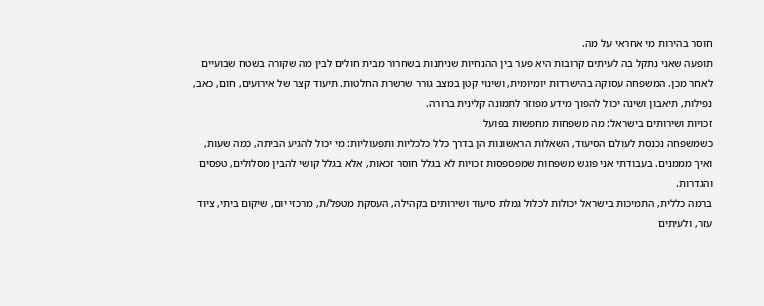חוסר בהירות מי אחראי על מה.
תופעה שאני נתקל בה לעיתים קרובות היא פער בין ההנחיות שניתנות בשחרור מבית חולים לבין מה שקורה בשטח שבועיים לאחר מכן. המשפחה עסוקה בהישרדות יומיומית, ושינוי קטן במצב גורר שרשרת החלטות. תיעוד קצר של אירועים, חום, כאב, נפילות, תיאבון ושינה יכול להפוך מידע מפוזר לתמונה קלינית ברורה.
זכויות ושירותים בישראל: מה משפחות מחפשות בפועל
כשמשפחה נכנסת לעולם הסיעוד, השאלות הראשונות הן בדרך כלל כלכליות ותפעוליות: מי יכול להגיע הביתה, כמה שעות, ואיך מממנים. בעבודתי אני פוגש משפחות שמפספסות זכויות לא בגלל חוסר זכאות, אלא בגלל קושי להבין מסלולים, טפסים והגדרות.
ברמה כללית, התמיכות בישראל יכולות לכלול גמלת סיעוד ושירותים בקהילה, העסקת מטפל/ת, מרכזי יום, שיקום ביתי, ציוד עזר, ולעיתים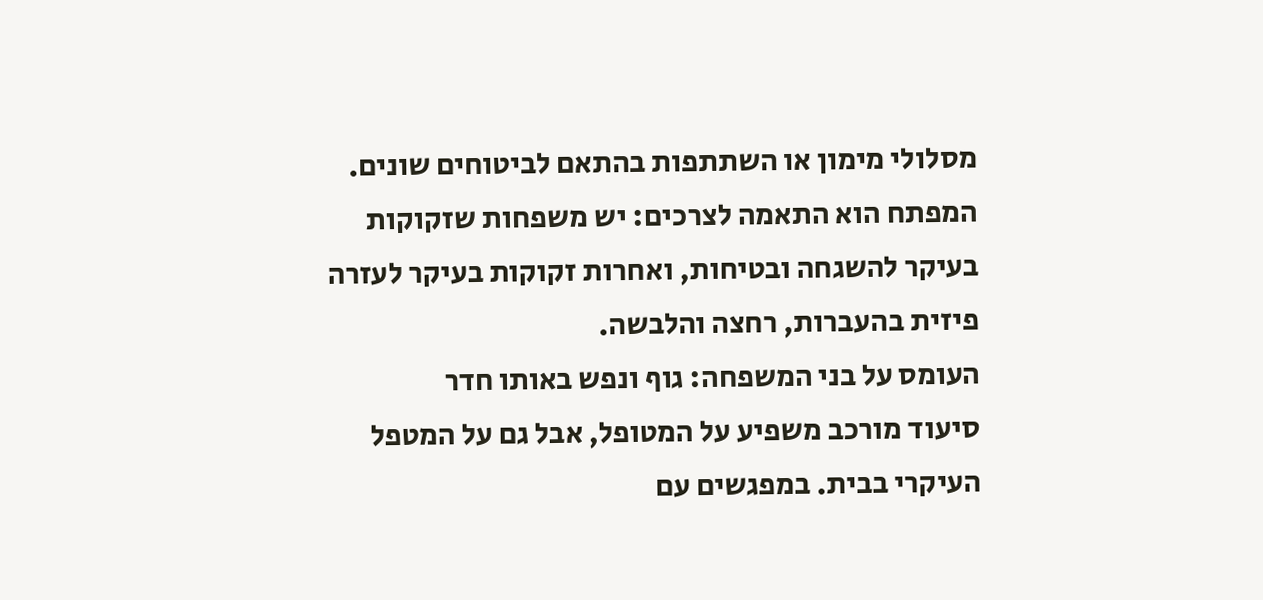מסלולי מימון או השתתפות בהתאם לביטוחים שונים. המפתח הוא התאמה לצרכים: יש משפחות שזקוקות בעיקר להשגחה ובטיחות, ואחרות זקוקות בעיקר לעזרה פיזית בהעברות, רחצה והלבשה.
העומס על בני המשפחה: גוף ונפש באותו חדר
סיעוד מורכב משפיע על המטופל, אבל גם על המטפל העיקרי בבית. במפגשים עם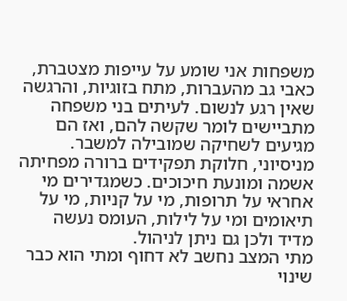משפחות אני שומע על עייפות מצטברת, כאבי גב מהעברות, מתח בזוגיות, והרגשה שאין רגע לנשום. לעיתים בני משפחה מתביישים לומר שקשה להם, ואז הם מגיעים לשחיקה שמובילה למשבר.
מניסיוני, חלוקת תפקידים ברורה מפחיתה אשמה ומונעת חיכוכים. כשמגדירים מי אחראי על תרופות, מי על קניות, מי על תיאומים ומי על לילות, העומס נעשה מדיד ולכן גם ניתן לניהול.
מתי המצב נחשב לא דחוף ומתי הוא כבר שינוי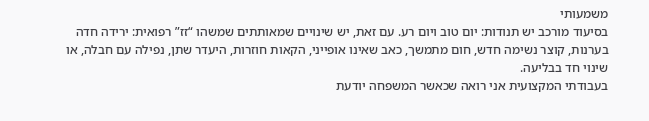משמעותי
בסיעוד מורכב יש תנודות: יום טוב ויום רע. עם זאת, יש שינויים שמאותתים שמשהו “זז” רפואית: ירידה חדה בערנות, קוצר נשימה חדש, חום מתמשך, כאב שאינו אופייני, הקאות חוזרות, היעדר שתן, נפילה עם חבלה, או שינוי חד בבליעה.
בעבודתי המקצועית אני רואה שכאשר המשפחה יודעת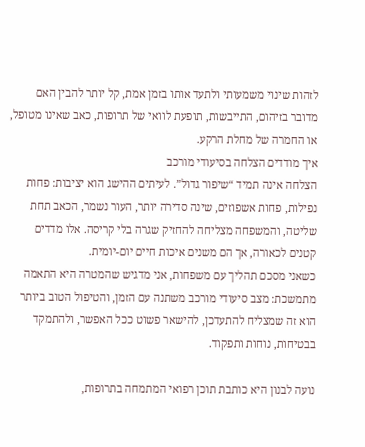לזהות שינוי משמעותי ולתעד אותו בזמן אמת, קל יותר להבין האם מדובר בזיהום, התייבשות, תופעת לוואי של תרופות, כאב שאינו מטופל, או החמרה של מחלת הרקע.
איך מודדים הצלחה בסיעודי מורכב
הצלחה אינה תמיד “שיפור גדול”. לעיתים ההישג הוא יציבות: פחות נפילות, פחות אשפוזים, שינה סדירה יותר, העור נשמר, הכאב תחת שליטה, והמשפחה מצליחה להחזיק שגרה בלי קריסה. אלו מדדים קטנים לכאורה, אך הם משנים איכות חיים יום-יומית.
כשאני מסכם תהליך עם משפחות, אני מדגיש שהמטרה היא התאמה מתמשכת: מצב סיעודי מורכב משתנה עם הזמן, והטיפול הטוב ביותר הוא זה שמצליח להתעדכן, להישאר פשוט ככל האפשר, ולהתמקד בבטיחות, נוחות ותפקוד.

נועה לבנון היא כותבת תוכן רפואי המתמחה בתרופות,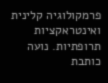פרמקולוגיה קלינית ואינטראקציות תרופתיות. נועה כותבת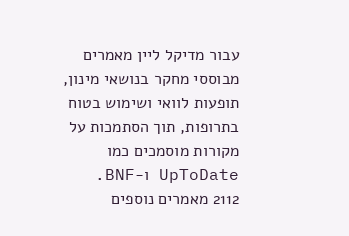עבור מדיקל ליין מאמרים מבוססי מחקר בנושאי מינון, תופעות לוואי ושימוש בטוח בתרופות, תוך הסתמכות על מקורות מוסמכים כמו UpToDate ו-BNF.
2112 מאמרים נוספים